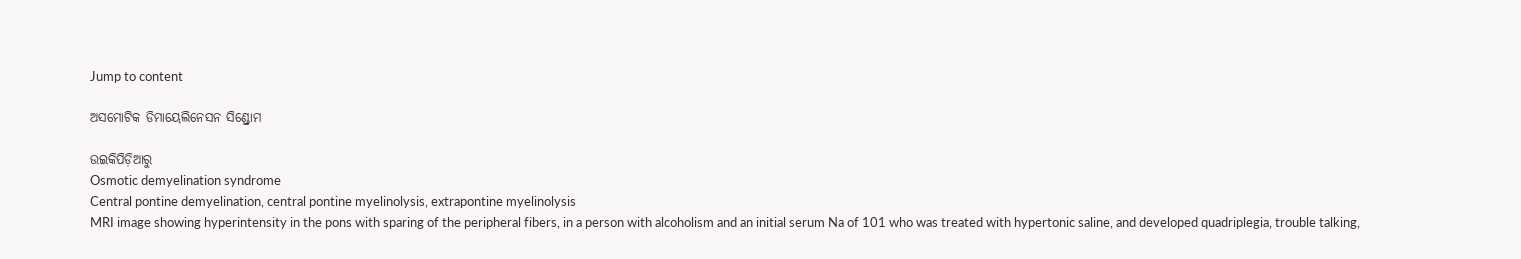Jump to content

ଅସମୋଟିକ ଡିମାୟେଲିନେସନ ସିଣ୍ଡ୍ରୋମ

ଉଇକିପିଡ଼ିଆ‌ରୁ
Osmotic demyelination syndrome
Central pontine demyelination, central pontine myelinolysis, extrapontine myelinolysis
MRI image showing hyperintensity in the pons with sparing of the peripheral fibers, in a person with alcoholism and an initial serum Na of 101 who was treated with hypertonic saline, and developed quadriplegia, trouble talking,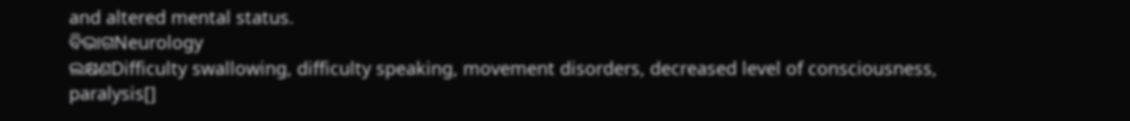and altered mental status.
ବିଭାଗNeurology
ଲକ୍ଷଣDifficulty swallowing, difficulty speaking, movement disorders, decreased level of consciousness, paralysis[]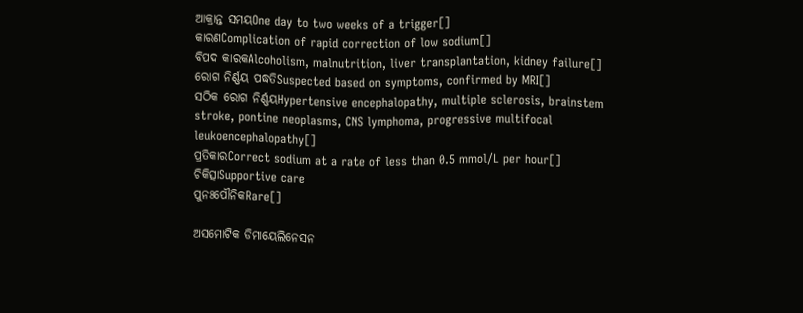ଆକ୍ରାନ୍ତ ସମୟOne day to two weeks of a trigger[]
କାରଣComplication of rapid correction of low sodium[]
ବିପଦ କାରକAlcoholism, malnutrition, liver transplantation, kidney failure[]
ରୋଗ ନିର୍ଣ୍ଣୟ ପଦ୍ଧତିSuspected based on symptoms, confirmed by MRI[]
ସଠିକ ରୋଗ ନିର୍ଣ୍ଣୟHypertensive encephalopathy, multiple sclerosis, brainstem stroke, pontine neoplasms, CNS lymphoma, progressive multifocal leukoencephalopathy[]
ପ୍ରତିକାରCorrect sodium at a rate of less than 0.5 mmol/L per hour[]
ଚିକିତ୍ସାSupportive care
ପୁନଃପୌନିକRare[]

ଅସମୋଟିକ ଡିମାୟେଲିନେସନ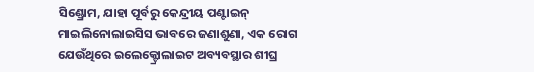ସିଣ୍ଡ୍ରୋମ, ଯାହା ପୂର୍ବରୁ କେନ୍ଦ୍ରୀୟ ପଣ୍ଟାଇନ୍ ମାଇଲିନୋଲାଇସିସ ଭାବରେ ଜଣାଶୁଣା, ଏକ ରୋଗ ଯେଉଁଥିରେ ଇଲେକ୍ଟ୍ରୋଲାଇଟ ଅବ୍ୟବସ୍ଥାର ଶୀଘ୍ର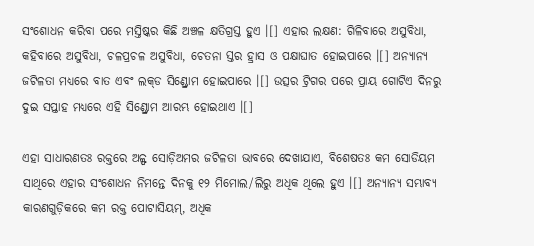ସଂଶୋଧନ କରିବା ପରେ ମସ୍ତିଷ୍କର କିଛି ଅଞ୍ଚଳ କ୍ଷତିଗ୍ରସ୍ତ ହୁଏ ।[] ଏହାର ଲକ୍ଷଣ: ଗିଳିବାରେ ଅସୁବିଧା, କ‌ହିବାରେ ଅସୁବିଧା, ଚଳପ୍ରଚଳ ଅସୁବିଧା, ଚେତନା ସ୍ତର ହ୍ରାସ ଓ ପକ୍ଷାଘାତ ହୋଇପାରେ ।[] ଅନ୍ୟାନ୍ୟ ଜଟିଳତା ମଧ୍ୟରେ ବାତ ଏବଂ ଲକ୍‌ଡ ସିଣ୍ଡ୍ରୋମ ହୋଇପାରେ ।[] ଉତ୍ସର ଟ୍ରିଗର ପରେ ପ୍ରାୟ ଗୋଟିଏ ଦିନରୁ ଦୁଇ ସପ୍ତାହ ମଧ୍ୟରେ ଏହି ସିଣ୍ଡ୍ରୋମ ଆରମ୍ଭ ହୋଇଥାଏ ।[]

ଏହା ସାଧାରଣତଃ ରକ୍ତରେ ଅଳ୍ଫ ସୋଡ଼ିଅମର ଜଟିଳତା ଭାବରେ ଦେଖାଯାଏ, ବିଶେଷତଃ କମ ସୋଡିୟମ ସାଥିରେ ଏହାର ସଂଶୋଧନ ନିମନ୍ତେ ଦିନ‌କୁ ୧୨ ମିମୋଲ/ଲିରୁ ଅଧିକ ଥିଲେ ହୁଏ ।[] ଅନ୍ୟାନ୍ୟ ସମ୍ଭାବ୍ୟ କାରଣଗୁଡ଼ିକରେ କମ ରକ୍ତ ପୋଟାସିୟମ୍, ଅଧିକ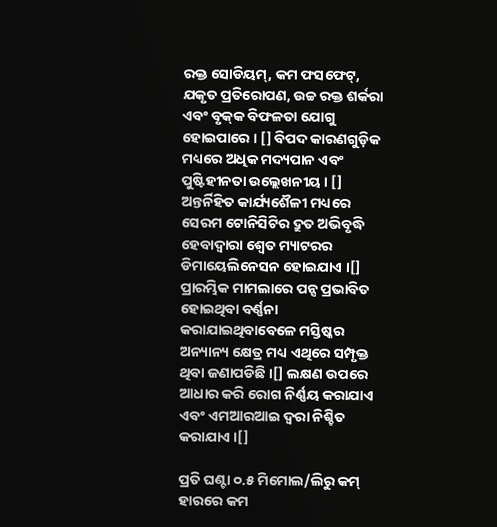ରକ୍ତ ସୋଡିୟମ୍, କମ ଫସଫେଟ୍, ଯକୃତ ପ୍ରତିରୋପଣ, ଉଚ୍ଚ ରକ୍ତ ଶର୍କରା ଏବଂ ବୃକ୍‌କ ବିଫଳତା ଯୋଗୁ ହୋଇପାରେ । [] ବିପଦ କାରଣଗୁଡ଼ିକ ମଧ୍ୟରେ ଅଧିକ ମଦ୍ୟପାନ ଏବଂ ପୁଷ୍ଟିହୀନତା ଉଲ୍ଲେଖନୀୟ । [] ଅନ୍ତର୍ନିହିତ କାର୍ଯ୍ୟଶୈଳୀ ମଧ୍ୟରେ ସେରମ ଟୋନିସିଟିର ଦ୍ରୁତ ଅଭିବୃଦ୍ଧି ହେବାଦ୍ୱାରା ଶ୍ୱେତ ମ୍ୟାଟରର ଡିମାୟେଲିନେସନ ହୋଇଯାଏ ।[] ପ୍ରାରମ୍ଭିକ ମାମଲାରେ ପନ୍ସ ପ୍ରଭାବିତ ହୋଇଥିବା ବର୍ଣ୍ଣନା କରାଯାଇଥିବାବେଳେ ମସ୍ତିଷ୍କର ଅନ୍ୟାନ୍ୟ କ୍ଷେତ୍ର ମଧ୍ୟ ଏଥିରେ ସମ୍ପୃକ୍ତ ଥିବା ଜଣାପଡିଛି ।[] ଲକ୍ଷଣ ଉପରେ ଆଧାର କରି ରୋଗ ନିର୍ଣ୍ଣୟ କରାଯାଏ ଏବଂ ଏମଆରଆଇ ଦ୍ୱରା ନିଶ୍ଚିତ କରାଯାଏ ।[]

ପ୍ରତି ଘଣ୍ଟା ୦.୫ ମିମୋଲ/ଲିରୁ କମ୍ ହାରରେ କମ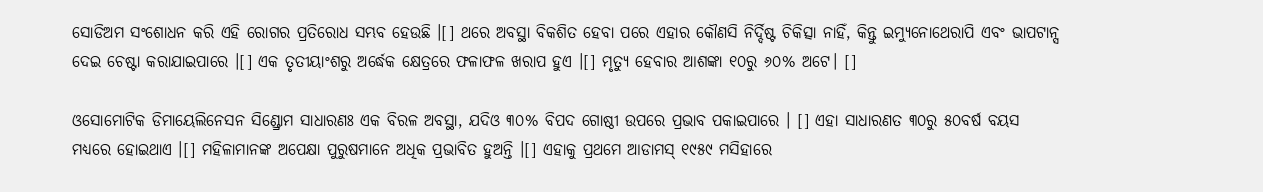ସୋଡିଅମ ସଂଶୋଧନ କରି ଏହି ରୋଗର ପ୍ରତିରୋଧ ସମ୍ଭବ ହେଉଛି ।[] ଥରେ ଅବସ୍ଥା ବିକଶିତ ହେବା ପରେ ଏହାର କୌଣସି ନିର୍ଦ୍ଦିଷ୍ଟ ଚିକିତ୍ସା ନାହିଁ, କିନ୍ତୁ ଇମ୍ୟୁନୋଥେରାପି ଏବଂ ଭାପଟାନ୍ସ ଦେଇ ଚେଷ୍ଟା କରାଯାଇପାରେ ।[] ଏକ ତୃତୀୟାଂଶରୁ ଅର୍ଦ୍ଧେକ କ୍ଷେତ୍ରରେ ଫଳାଫଳ ଖରାପ ହୁଏ ।[] ମୃତ୍ୟୁ ହେବାର ଆଶଙ୍କା ୧୦ରୁ ୬୦% ଅଟେ। []

ଓସୋମୋଟିକ ଡିମାୟେଲିନେସନ ସିଣ୍ଡ୍ରୋମ ସାଧାରଣଃ ଏକ ବିରଳ ଅବସ୍ଥା, ଯଦିଓ ୩୦% ବିପଦ ଗୋଷ୍ଠୀ ଉପରେ ପ୍ରଭାବ ପକାଇପାରେ । [] ଏହା ସାଧାରଣତ ୩୦ରୁ ୫୦ବର୍ଷ ବୟସ ମଧ୍ୟରେ ହୋଇଥାଏ ।[] ମହିଳାମାନଙ୍କ ଅପେକ୍ଷା ପୁରୁଷମାନେ ଅଧିକ ପ୍ରଭାବିତ ହୁଅନ୍ତି ।[] ଏହାକୁ ପ୍ରଥମେ ଆଡାମସ୍ ୧୯୫୯ ମସିହାରେ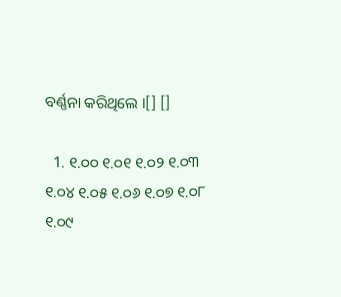ବର୍ଣ୍ଣନା କରିଥିଲେ ।[] []

  1. ୧.୦୦ ୧.୦୧ ୧.୦୨ ୧.୦୩ ୧.୦୪ ୧.୦୫ ୧.୦୬ ୧.୦୭ ୧.୦୮ ୧.୦୯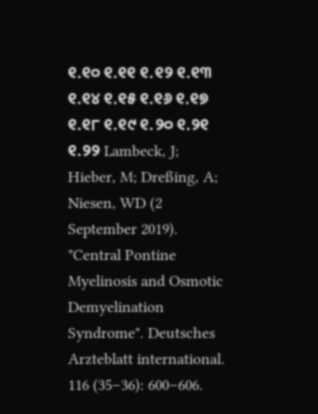୧.୧୦ ୧.୧୧ ୧.୧୨ ୧.୧୩ ୧.୧୪ ୧.୧୫ ୧.୧୬ ୧.୧୭ ୧.୧୮ ୧.୧୯ ୧.୨୦ ୧.୨୧ ୧.୨୨ Lambeck, J; Hieber, M; Dreßing, A; Niesen, WD (2 September 2019). "Central Pontine Myelinosis and Osmotic Demyelination Syndrome". Deutsches Arzteblatt international. 116 (35–36): 600–606.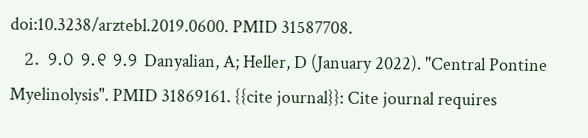doi:10.3238/arztebl.2019.0600. PMID 31587708.
  2. ୨.୦ ୨.୧ ୨.୨ Danyalian, A; Heller, D (January 2022). "Central Pontine Myelinolysis". PMID 31869161. {{cite journal}}: Cite journal requires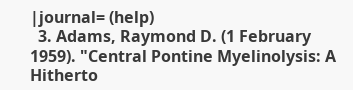|journal= (help)
  3. Adams, Raymond D. (1 February 1959). "Central Pontine Myelinolysis: A Hitherto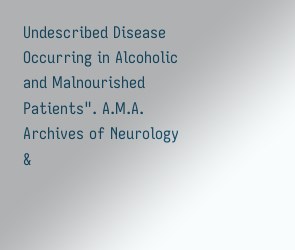Undescribed Disease Occurring in Alcoholic and Malnourished Patients". A.M.A. Archives of Neurology &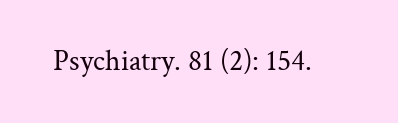Psychiatry. 81 (2): 154.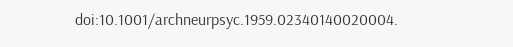doi:10.1001/archneurpsyc.1959.02340140020004.